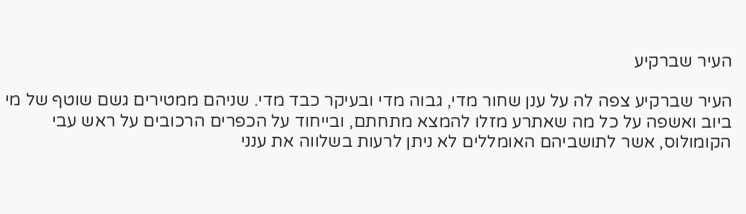העיר שברקיע

העיר שברקיע צפה לה על ענן שחור מדי, גבוה מדי ובעיקר כבד מדי. שניהם ממטירים גשם שוטף של מי ביוב ואשפה על כל מה שאתרע מזלו להמצא מתחתם, ובייחוד על הכפרים הרכובים על ראש עבי הקומולוס, אשר לתושביהם האומללים לא ניתן לרעות בשלווה את ענני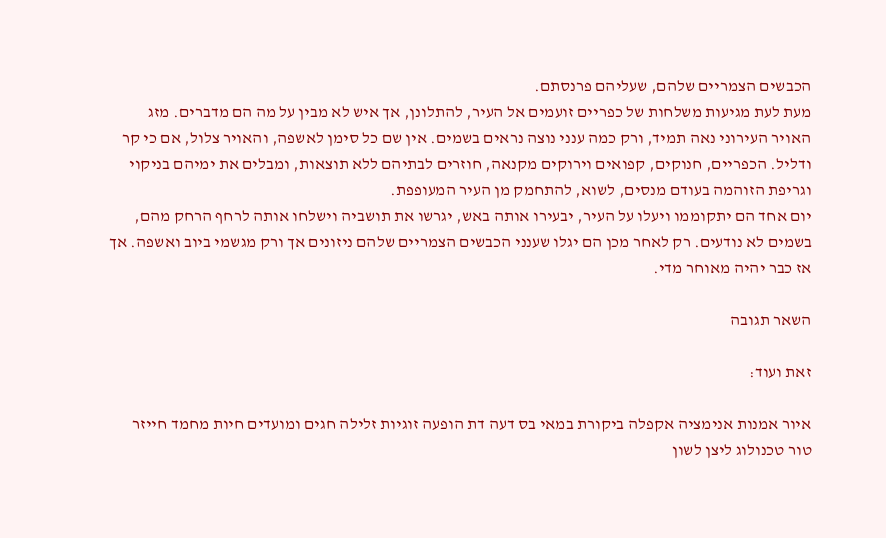הכבשים הצמריים שלהם, שעליהם פרנסתם.
מעת לעת מגיעות משלחות של כפריים זועמים אל העיר, להתלונן, אך איש לא מבין על מה הם מדברים. מזג האויר העירוני נאה תמיד, ורק כמה ענני נוצה נראים בשמים. אין שם כל סימן לאשפה, והאויר צלול, אם כי קר ודליל. הכפריים, חנוקים, קפואים וירוקים מקנאה, חוזרים לבתיהם ללא תוצאות, ומבלים את ימיהם בניקוי וגריפת הזוהמה בעודם מנסים, לשוא, להתחמק מן העיר המעופפת.
יום אחד הם יתקוממו ויעלו על העיר, יבעירו אותה באש, יגרשו את תושביה וישלחו אותה לרחף הרחק מהם, בשמים לא נודעים. רק לאחר מכן הם יגלו שענני הכבשים הצמריים שלהם ניזונים אך ורק מגשמי ביוב ואשפה. אך אז כבר יהיה מאוחר מדי.

השאר תגובה

זאת ועוד:

איור אמנות אנימציה אקפלה ביקורת במאי בס דעה דת הופעה זוגיות זלילה חגים ומועדים חיות מחמד חייזר טור טכנולוג ליצן לשון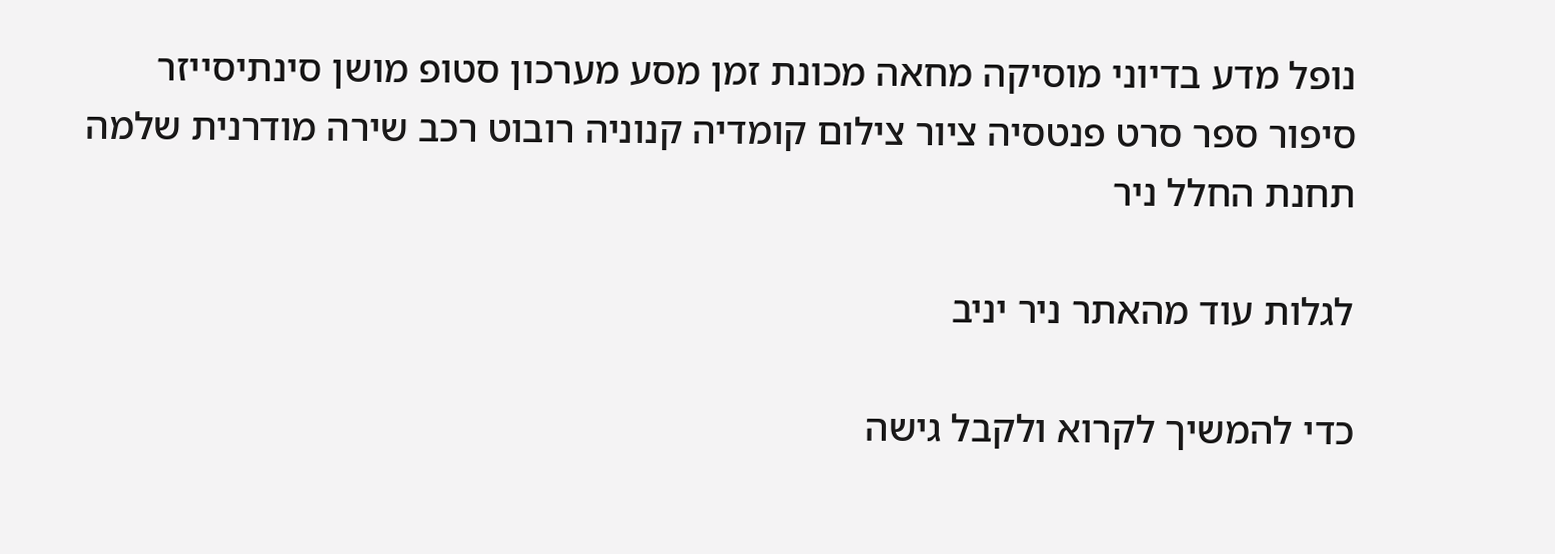נופל מדע בדיוני מוסיקה מחאה מכונת זמן מסע מערכון סטופ מושן סינתיסייזר סיפור ספר סרט פנטסיה ציור צילום קומדיה קנוניה רובוט רכב שירה מודרנית שלמה תחנת החלל ניר

לגלות עוד מהאתר ניר יניב

כדי להמשיך לקרוא ולקבל גישה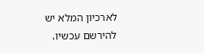לארכיון המלא יש להירשם עכשיו.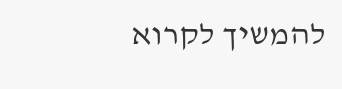להמשיך לקרוא